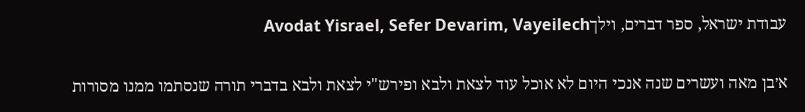עבודת ישראל, ספר דברים, וילךAvodat Yisrael, Sefer Devarim, Vayeilech

א׳בן מאה ועשרים שנה אנכי היום לא אוכל עוד לצאת ולבא ופירש"י לצאת ולבא בדברי תורה שנסתמו ממנו מסורות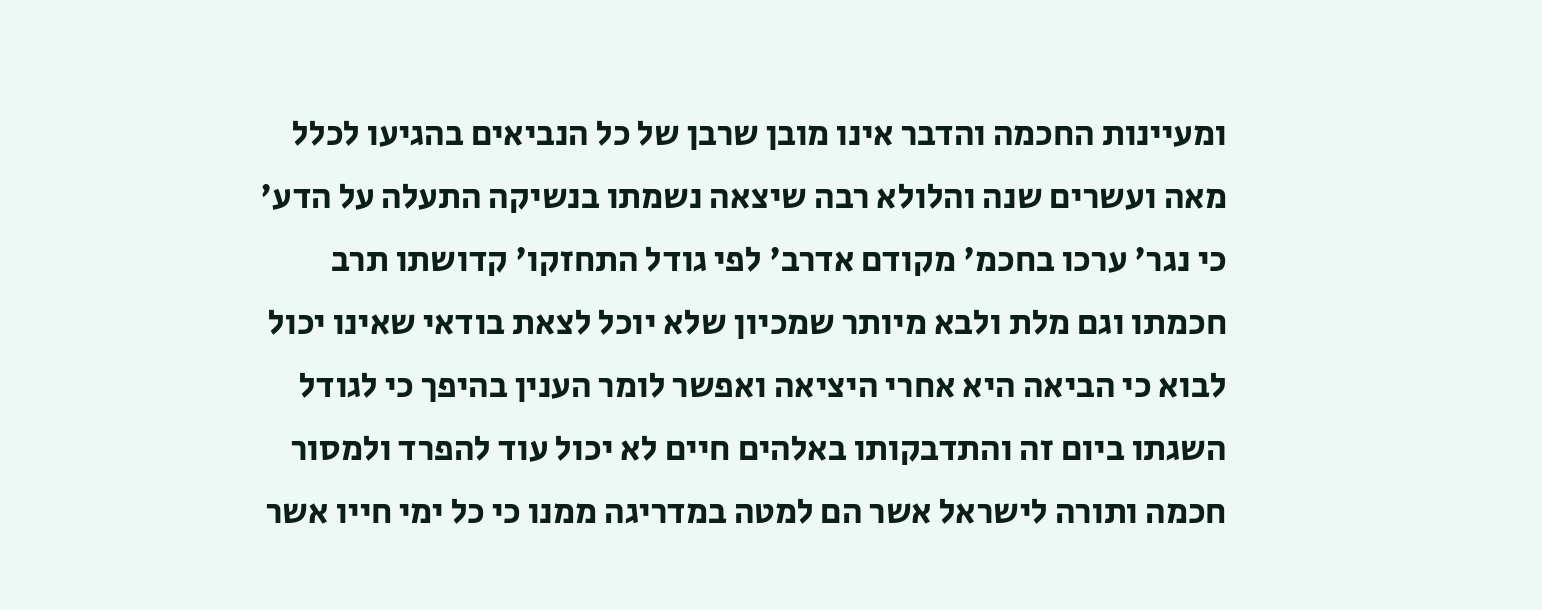ומעיינות החכמה והדבר אינו מובן שרבן של כל הנביאים בהגיעו לכלל מאה ועשרים שנה והלולא רבה שיצאה נשמתו בנשיקה התעלה על הדע' כי נגר' ערכו בחכמ' מקודם אדרב' לפי גודל התחזקו' קדושתו תרב חכמתו וגם מלת ולבא מיותר שמכיון שלא יוכל לצאת בודאי שאינו יכול לבוא כי הביאה היא אחרי היציאה ואפשר לומר הענין בהיפך כי לגודל השגתו ביום זה והתדבקותו באלהים חיים לא יכול עוד להפרד ולמסור חכמה ותורה לישראל אשר הם למטה במדריגה ממנו כי כל ימי חייו אשר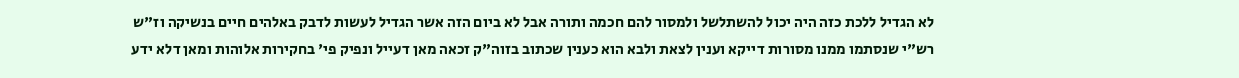לא הגדיל ללכת כזה היה יכול להשתלשל ולמסור להם חכמה ותורה אבל לא ביום הזה אשר הגדיל לעשות לדבק באלהים חיים בנשיקה וז"ש רש"י שנסתמו ממנו מסורות דייקא וענין לצאת ולבא הוא כענין שכתוב בזוה"ק זכאה מאן דעייל ונפיק פי' בחקירות אלוהות ומאן דלא ידע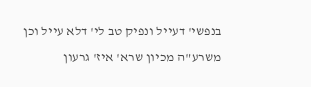בנפשי' דעייל ונפיק טב לי' דלא עייל וכן משרע"ה מכיון שרא' איז' גרעון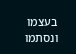בעצמו ונסתמו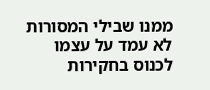ממנו שבילי המסורות לא עמד על עצמו לכנוס בחקירות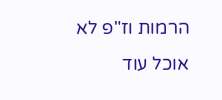הרמות וז"פ לא אוכל עוד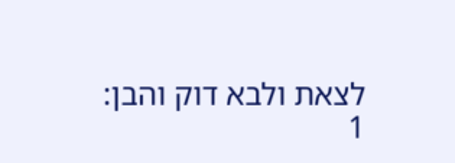לצאת ולבא דוק והבן:
1